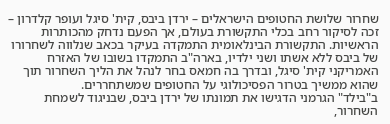שחרור שלושת החטופים הישראלים – ירדן ביבס, קית' סיגל ועופר קלדרון – זכה לסיקור רחב בכלי התקשורת בעולם, אך הפעם נדחק מהכותרות הראשיות. התקשורת הבינלאומית התמקדה בעיקר בכאב שנלווה לשחרורו של ביבס ללא אשתו ושני ילדיו, בארה"ב התמקדו בשובו של האזרח האמריקני קית' סיגל, ובדרך בה חמאס בחר לנהל את הליך השחרור תוך שהוא ממשיך בטרור הפסיכולוגי על החטופים שמשתחררים.
ב"בילד" הגרמני הדגישו את תמונתו של ירדן ביבס, שבניגוד לשמחת השחרור,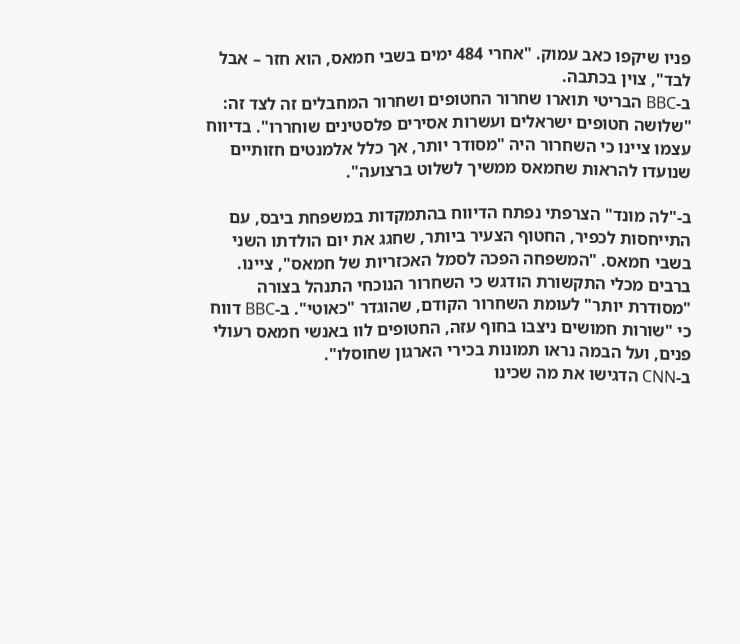פניו שיקפו כאב עמוק. "אחרי 484 ימים בשבי חמאס, הוא חזר – אבל לבד", צוין בכתבה.
ב-BBC הבריטי תוארו שחרור החטופים ושחרור המחבלים זה לצד זה: "שלושה חטופים ישראלים ועשרות אסירים פלסטינים שוחררו". בדיווח עצמו ציינו כי השחרור היה "מסודר יותר, אך כלל אלמנטים חזותיים שנועדו להראות שחמאס ממשיך לשלוט ברצועה".

ב-"לה מונד" הצרפתי נפתח הדיווח בהתמקדות במשפחת ביבס, עם התייחסות לכפיר, החטוף הצעיר ביותר, שחגג את יום הולדתו השני בשבי חמאס. "המשפחה הפכה לסמל האכזריות של חמאס", ציינו.
ברבים מכלי התקשורת הודגש כי השחרור הנוכחי התנהל בצורה "מסודרת יותר" לעומת השחרור הקודם, שהוגדר "כאוטי". ב-BBC דווח כי "שורות חמושים ניצבו בחוף עזה, החטופים לוו באנשי חמאס רעולי פנים, ועל הבמה נראו תמונות בכירי הארגון שחוסלו".
ב-CNN הדגישו את מה שכינו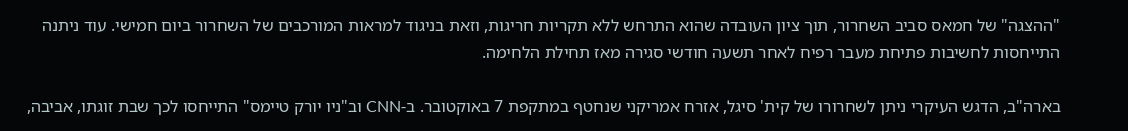"ההצגה" של חמאס סביב השחרור, תוך ציון העובדה שהוא התרחש ללא תקריות חריגות, וזאת בניגוד למראות המורכבים של השחרור ביום חמישי. עוד ניתנה התייחסות לחשיבות פתיחת מעבר רפיח לאחר תשעה חודשי סגירה מאז תחילת הלחימה.

בארה"ב, הדגש העיקרי ניתן לשחרורו של קית' סיגל, אזרח אמריקני שנחטף במתקפת 7 באוקטובר. ב-CNN וב"ניו יורק טיימס" התייחסו לכך שבת זוגתו, אביבה,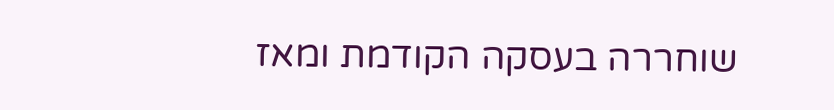שוחררה בעסקה הקודמת ומאז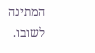המתינה לשובו.